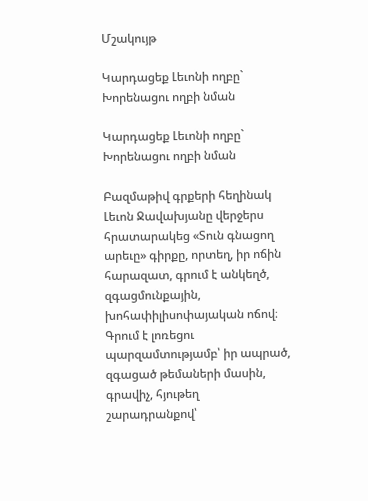Մշակույթ

Կարդացեք Լեւոնի ողբը` Խորենացու ողբի նման

Կարդացեք Լեւոնի ողբը` Խորենացու ողբի նման

Բազմաթիվ գրքերի հեղինակ Լեւոն Ջավախյանը վերջերս հրատարակեց «Տուն գնացող արեւը» գիրքը, որտեղ, իր ոճին հարազատ, գրում է անկեղծ, զգացմունքային, խոհափիլիսոփայական ոճով։ Գրում է լոռեցու պարզամտությամբ՝ իր ապրած, զգացած թեմաների մասին, գրավիչ, հյութեղ շարադրանքով՝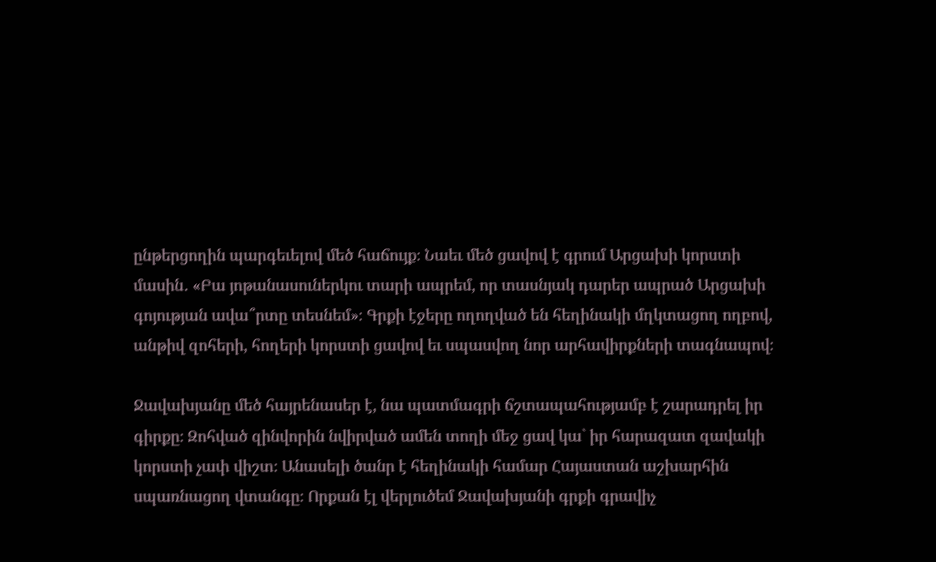ընթերցողին պարգեւելով մեծ հաճույք։ Նաեւ մեծ ցավով է գրում Արցախի կորստի մասին․ «Բա յոթանասուներկու տարի ապրեմ, որ տասնյակ դարեր ապրած Արցախի գոյության ավա՞րտը տեսնեմ»։ Գրքի էջերը ողողված են հեղինակի մղկտացող ողբով, անթիվ զոհերի, հողերի կորստի ցավով եւ սպասվող նոր արհավիրքների տագնապով։

Ջավախյանը մեծ հայրենասեր է, նա պատմագրի ճշտապահությամբ է շարադրել իր գիրքը։ Զոհված զինվորին նվիրված ամեն տողի մեջ ցավ կա` իր հարազատ զավակի կորստի չափ վիշտ։ Անասելի ծանր է հեղինակի համար Հայաստան աշխարհին սպառնացող վտանգը։ Որքան էլ վերլուծեմ Ջավախյանի գրքի գրավիչ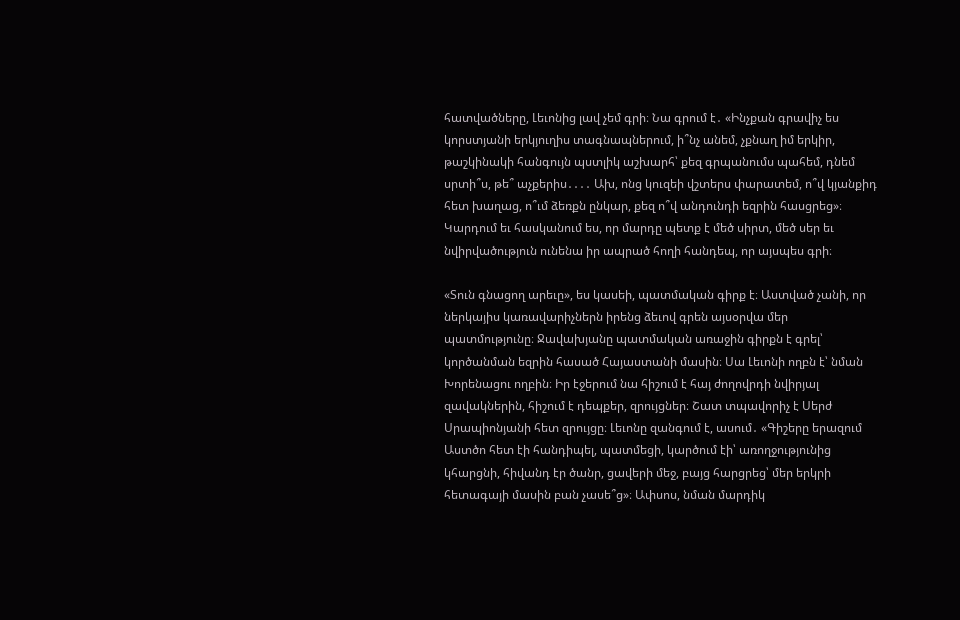հատվածները, Լեւոնից լավ չեմ գրի։ Նա գրում է․ «Ինչքան գրավիչ ես կորստյանի երկյուղիս տագնապներում, ի՞նչ անեմ, չքնաղ իմ երկիր, թաշկինակի հանգույն պստլիկ աշխարհ՝ քեզ գրպանումս պահեմ, դնեմ սրտի՞ս, թե՞ աչքերիս․․․․ Ախ, ոնց կուզեի վշտերս փարատեմ, ո՞վ կյանքիդ հետ խաղաց, ո՞ւմ ձեռքն ընկար, քեզ ո՞վ անդունդի եզրին հասցրեց»։ Կարդում եւ հասկանում ես, որ մարդը պետք է մեծ սիրտ, մեծ սեր եւ նվիրվածություն ունենա իր ապրած հողի հանդեպ, որ այսպես գրի։

«Տուն գնացող արեւը», ես կասեի, պատմական գիրք է։ Աստված չանի, որ ներկայիս կառավարիչներն իրենց ձեւով գրեն այսօրվա մեր պատմությունը։ Ջավախյանը պատմական առաջին գիրքն է գրել՝ կործանման եզրին հասած Հայաստանի մասին։ Սա Լեւոնի ողբն է՝ նման Խորենացու ողբին։ Իր էջերում նա հիշում է հայ ժողովրդի նվիրյալ զավակներին, հիշում է դեպքեր, զրույցներ։ Շատ տպավորիչ է Սերժ Սրապիոնյանի հետ զրույցը։ Լեւոնը զանգում է, ասում․ «Գիշերը երազում Աստծո հետ էի հանդիպել, պատմեցի, կարծում էի՝ առողջությունից կհարցնի, հիվանդ էր ծանր, ցավերի մեջ, բայց հարցրեց՝ մեր երկրի հետագայի մասին բան չասե՞ց»։ Ափսոս, նման մարդիկ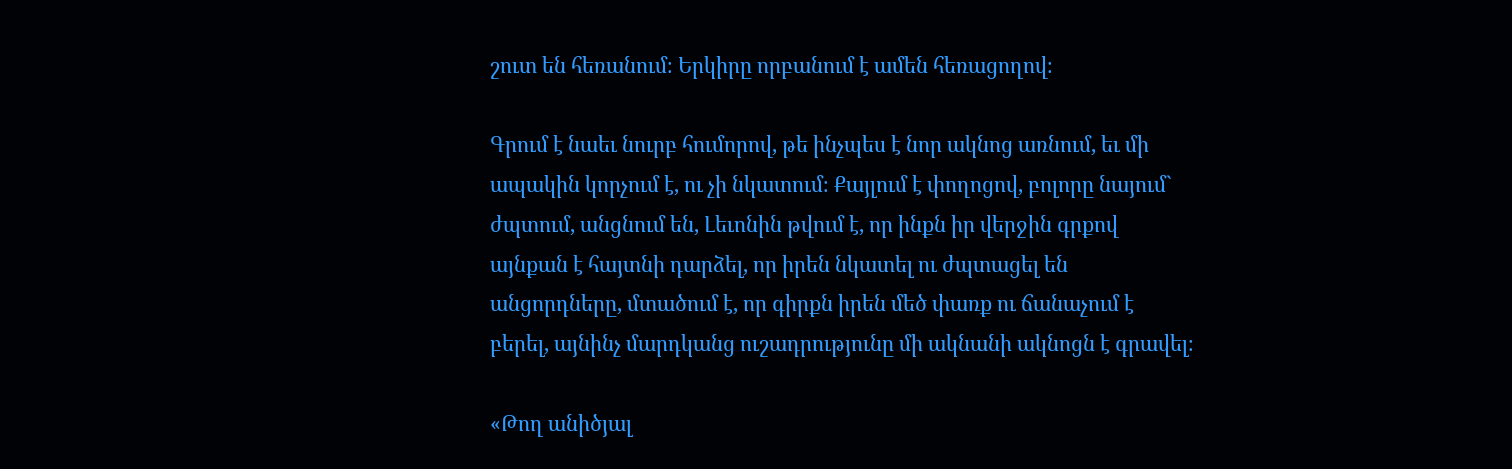շուտ են հեռանում։ Երկիրը որբանում է ամեն հեռացողով։

Գրում է նաեւ նուրբ հումորով, թե ինչպես է նոր ակնոց առնում, եւ մի ապակին կորչում է, ու չի նկատում։ Քայլում է փողոցով, բոլորը նայում` ժպտում, անցնում են, Լեւոնին թվում է, որ ինքն իր վերջին գրքով այնքան է հայտնի դարձել, որ իրեն նկատել ու ժպտացել են անցորդները, մտածում է, որ գիրքն իրեն մեծ փառք ու ճանաչում է բերել, այնինչ մարդկանց ուշադրությունը մի ակնանի ակնոցն է գրավել։

«Թող անիծյալ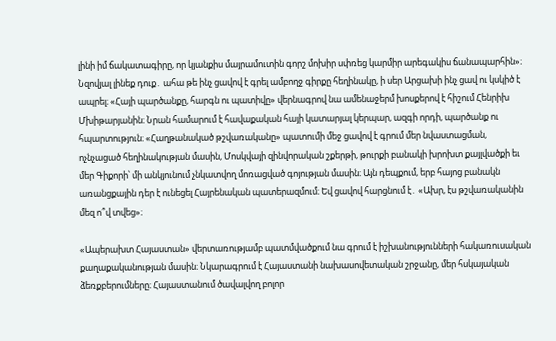լինի իմ ճակատագիրը, որ կյանքիս մայրամուտին գորշ մոխիր սփռեց կարմիր արեգակիս ճանապարհին»։ Նզովյալ լինեք դուք․ ահա թե ինչ ցավով է գրել ամբողջ գիրքը հեղինակը, ի սեր Արցախի ինչ ցավ ու կսկիծ է ապրել։ «Հայի պարծանքը, հարգն ու պատիվը» վերնագրով նա ամենաջերմ խոսքերով է հիշում Հենրիխ Մխիթարյանին։ Նրան համարում է հավաքական հայի կատարյալ կերպար, ազգի որդի, պարծանք ու հպարտություն։ «Հաղթանակած թշվառականը» պատումի մեջ ցավով է գրում մեր նվաստացման, ոչնչացած հեղինակության մասին, Մոսկվայի զինվորական շքերթի, թուրքի բանակի խրոխտ քայլվածքի եւ մեր Գիքորի՝ մի անկյունում չնկատվող մոռացված գոյության մասին։ Այն դեպքում, երբ հայոց բանակն առանցքային դեր է ունեցել Հայրենական պատերազմում։ Եվ ցավով հարցնում է․ «Ախր, էս թշվառականին մեզ ո՞վ տվեց»։

«Ապերախտ Հայաստան» վերտառությամբ պատմվածքում նա գրում է իշխանությունների հակառուսական քաղաքականության մասին։ Նկարագրում է Հայաստանի նախասովետական շրջանը, մեր հսկայական ձեռքբերումները։ Հայաստանում ծավալվող բոլոր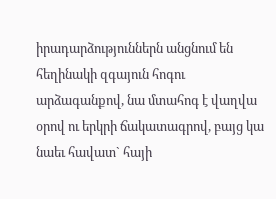իրադարձություններն անցնում են հեղինակի զգայուն հոգու արձագանքով, նա մտահոգ է վաղվա օրով ու երկրի ճակատագրով, բայց կա նաեւ հավատ` հայի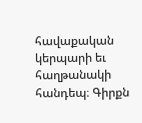հավաքական կերպարի եւ հաղթանակի հանդեպ։ Գիրքն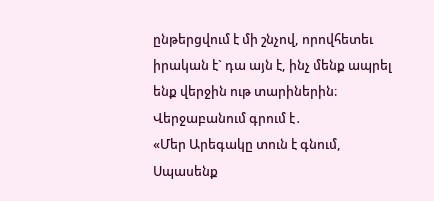ընթերցվում է մի շնչով, որովհետեւ իրական է` դա այն է, ինչ մենք ապրել ենք վերջին ութ տարիներին։
Վերջաբանում գրում է․
«Մեր Արեգակը տուն է գնում,
Սպասենք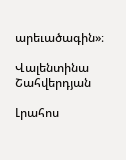արեւածագին»։

Վալենտինա Շահվերդյան

Լրահոս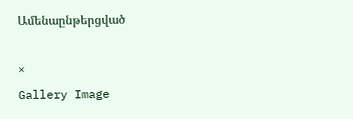Ամենաընթերցված

×
Gallery Image